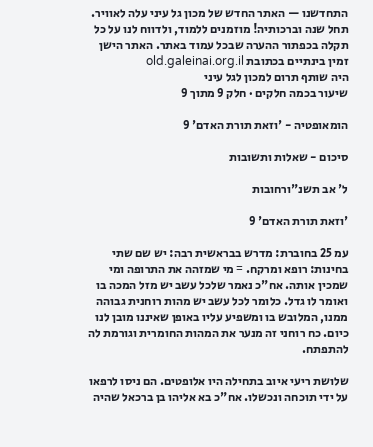התחדשנו — האתר החדש של מכון גל עיני עלה לאוויר. תחל שנה וברכותיה! מוזמנים ללמוד, ולדווח לנו על כל תקלה בכפתור ההערה שבכל עמוד באתר. האתר הישן זמין בינתיים בכתובת old.galeinai.org.il
היה שותף תרום למכון לגל עיני
שיעור בכמה חלקים · חלק 9 מתוך 9

הומאופטיה - 'וזאת תורת האדם' 9

סיכום - שאלות ותשובות

ל' אב תשנ"ורחובות

'וזאת תורת האדם' 9

עמ 25 בחוברת: מדרש בבראשית רבה: יש שם שתי בחינות: רופא ומרקח. = מי שמזהה את התרופה ומי שמכין אותה. אח"כ נאמר שלכל עשב יש מזל המכה בו ואומר לו גדל. כלומר לכל עשב יש מהות רוחנית גבוהה ממנו, המלובש בו ומשפיע עליו באופן שאיננו מובן לנו כיום. כח רוחני זה מנער את המהות החומרית וגורמת לה להתפתח.

שלושת ריעי איוב בתחילה היו אלופטים. הם ניסו לרפאו על ידי תוכחה ונכשלו. אח"כ בא אליהו בן ברכאל שהיה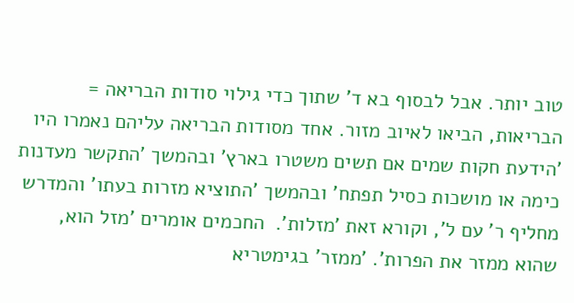טוב יותר. אבל לבסוף בא ד' שתוך כדי גילוי סודות הבריאה = הבריאות, הביאו לאיוב מזור. אחד מסודות הבריאה עליהם נאמרו היו 'הידעת חקות שמים אם תשים משטרו בארץ' ובהמשך 'התקשר מעדנות כימה או מושכות כסיל תפתח' ובהמשך 'התוציא מזרות בעתו' והמדרש מחליף ר' עם ל', וקורא זאת 'מזלות'.  החכמים אומרים 'מזל הוא, שהוא ממזר את הפרות'. 'ממזר' בגימטריא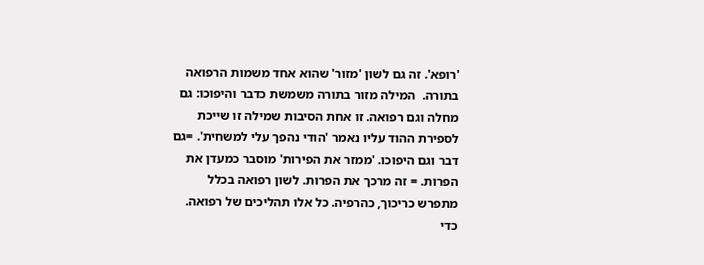'רופא'. זה גם לשון 'מזור' שהוא אחד משמות הרפואה בתורה.  המילה מזור בתורה משמשת כדבר והיפוכו: גם מחלה וגם רפואה. זו אחת הסיבות שמילה זו שייכת לספירת ההוד עליו נאמר 'הודי נהפך עלי למשחית'. =גם דבר וגם היפוכו. 'ממזר את הפירות' מוסבר כמעדן את הפרות. = זה מרכך את הפרות. לשון רפואה בכלל מתפרש כריכוך, כהרפיה. כל אלו תהליכים של רפואה. כדי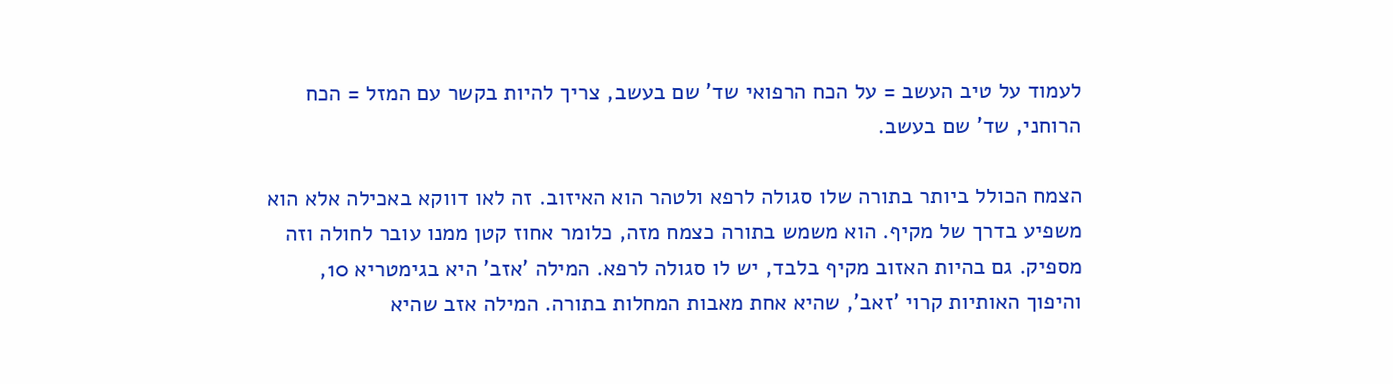לעמוד על טיב העשב = על הכח הרפואי שד' שם בעשב, צריך להיות בקשר עם המזל = הכח הרוחני, שד' שם בעשב.

הצמח הכולל ביותר בתורה שלו סגולה לרפא ולטהר הוא האיזוב. זה לאו דווקא באכילה אלא הוא משפיע בדרך של מקיף. הוא משמש בתורה כצמח מזה, כלומר אחוז קטן ממנו עובר לחולה וזה מספיק. גם בהיות האזוב מקיף בלבד, יש לו סגולה לרפא. המילה 'אזב' היא בגימטריא 10, והיפוך האותיות קרוי 'זאב', שהיא אחת מאבות המחלות בתורה. המילה אזב שהיא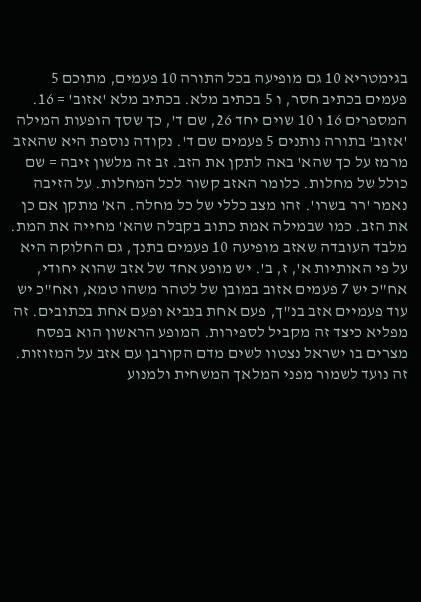בגימטריא 10 גם מופיעה בכל התורה 10 פעמים, מתוכם 5 פעמים בכתיב חסר, ו 5 בכתיב מלא. בכתיב מלא 'אזוב' = 16. המספרים 16 ו 10 שוים יחד 26, שם ד', כך שסך הופעות המילה 'אזוב' בתורה נותנים 5 פעמים שם ד'. נקודה נוספת היא שהאזב מרמז על כך שהא' באה לתקן את הזב. זב זה מלשון זיבה = שם כולל של מחלות. כלומר האזב קשור לכל המחלות. על הזיבה נאמר 'רר בשרו'. זהו מצב כללי של כל מחלה. הא' מתקן אם כן את הזב. כמו שבמילה אמת כתוב בקבלה שהא' מחייה את המת. מלבד העובדה שאזב מופיעה 10 פעמים בתנך, גם החלוקה היא על פי האותיות א', ז, ב'. יש מופע אחד של אזב שהוא יחודי, אח"כ יש 7 פעמים אזוב במובן של לטהר משהו טמא, ואח"כ יש עוד פעמיים אזב בנ"ך, פעם אחת בנביא ופעם אחת בכתובים. זה מפליא כיצד זה מקביל לספירות. המופע הראשון הוא בפסח מצרים בו ישראל נצטוו לשים מדם הקורבן עם אזב על המזוזות. זה נועד לשמור מפני המלאך המשחית ולמנוע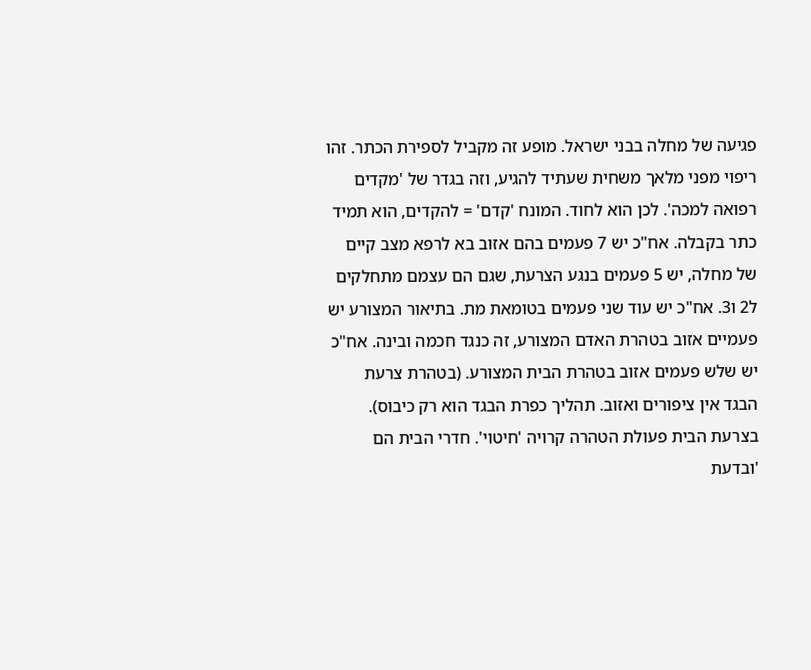פגיעה של מחלה בבני ישראל. מופע זה מקביל לספירת הכתר. זהו ריפוי מפני מלאך משחית שעתיד להגיע, וזה בגדר של 'מקדים רפואה למכה'. לכן הוא לחוד. המונח 'קדם' = להקדים, הוא תמיד כתר בקבלה. אח"כ יש 7 פעמים בהם אזוב בא לרפא מצב קיים של מחלה, יש 5 פעמים בנגע הצרעת, שגם הם עצמם מתחלקים ל2 ו3. אח"כ יש עוד שני פעמים בטומאת מת. בתיאור המצורע יש פעמיים אזוב בטהרת האדם המצורע, זה כנגד חכמה ובינה. אח"כ יש שלש פעמים אזוב בטהרת הבית המצורע. (בטהרת צרעת הבגד אין ציפורים ואזוב. תהליך כפרת הבגד הוא רק כיבוס). בצרעת הבית פעולת הטהרה קרויה 'חיטוי'. חדרי הבית הם 'ובדעת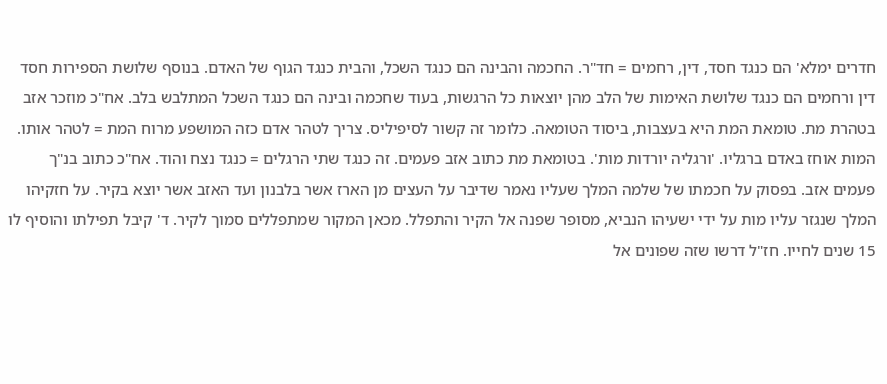חדרים ימלא' הם כנגד חסד, דין, רחמים = חד"ר. החכמה והבינה הם כנגד השכל, והבית כנגד הגוף של האדם. בנוסף שלושת הספירות חסד דין ורחמים הם כנגד שלושת האימות של הלב מהן יוצאות כל הרגשות, בעוד שחכמה ובינה הם כנגד השכל המתלבש בלב. אח"כ מוזכר אזב בטהרת מת. טומאת המת היא בעצבות, ביסוד הטומאה. כלומר זה קשור לסיפיליס. צריך לטהר אדם כזה המושפע מרוח המת = לטהר אותו. המות אוחז באדם ברגליו. 'ורגליה יורדות מות'. בטומאת מת כתוב אזב פעמים. זה כנגד שתי הרגלים = כנגד נצח והוד. אח"כ כתוב בנ"ך פעמים אזב. בפסוק על חכמתו של שלמה המלך שעליו נאמר שדיבר על העצים מן הארז אשר בלבנון ועד האזב אשר יוצא בקיר. על חזקיהו המלך שנגזר עליו מות על ידי ישעיהו הנביא, מסופר שפנה אל הקיר והתפלל. מכאן המקור שמתפללים סמוך לקיר. ד' קיבל תפילתו והוסיף לו 15 שנים לחייו. חז"ל דרשו שזה שפונים אל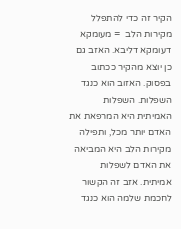הקיר זה כדי להתפלל מקירות הלב  = מעומקא דעומקא דליבא. האזב גם כן יוצא מהקיר ככתוב בפסוק. האזוב הוא כנגד השפלות. השפלות האמיתית היא המרפאת את האדם יותר מכל, ותפילה מקירות הלב היא המביאה את האדם לשפלות אמיתית. אזב זה הקשור לחכמת שלמה הוא כנגד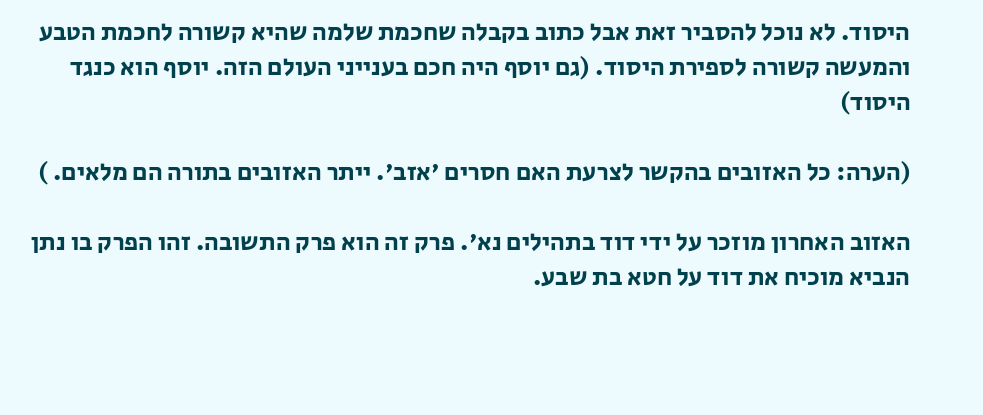היסוד. לא נוכל להסביר זאת אבל כתוב בקבלה שחכמת שלמה שהיא קשורה לחכמת הטבע והמעשה קשורה לספירת היסוד. (גם יוסף היה חכם בענייני העולם הזה. יוסף הוא כנגד היסוד)

(הערה: כל האזובים בהקשר לצרעת האם חסרים 'אזב'. ייתר האזובים בתורה הם מלאים. )

האזוב האחרון מוזכר על ידי דוד בתהילים נא'. פרק זה הוא פרק התשובה. זהו הפרק בו נתן הנביא מוכיח את דוד על חטא בת שבע.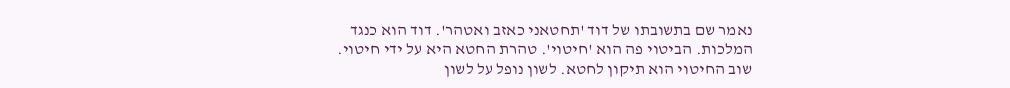נאמר שם בתשובתו של דוד 'תחטאני כאזב ואטהר'. דוד הוא כנגד המלכות. הביטוי פה הוא 'חיטוי'. טהרת החטא היא על ידי חיטוי. שוב החיטוי הוא תיקון לחטא. לשון נופל על לשון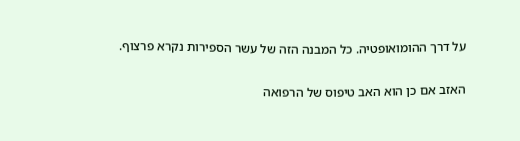על דרך ההומואופטיה. כל המבנה הזה של עשר הספירות נקרא פרצוף.

האזב אם כן הוא האב טיפוס של הרפואה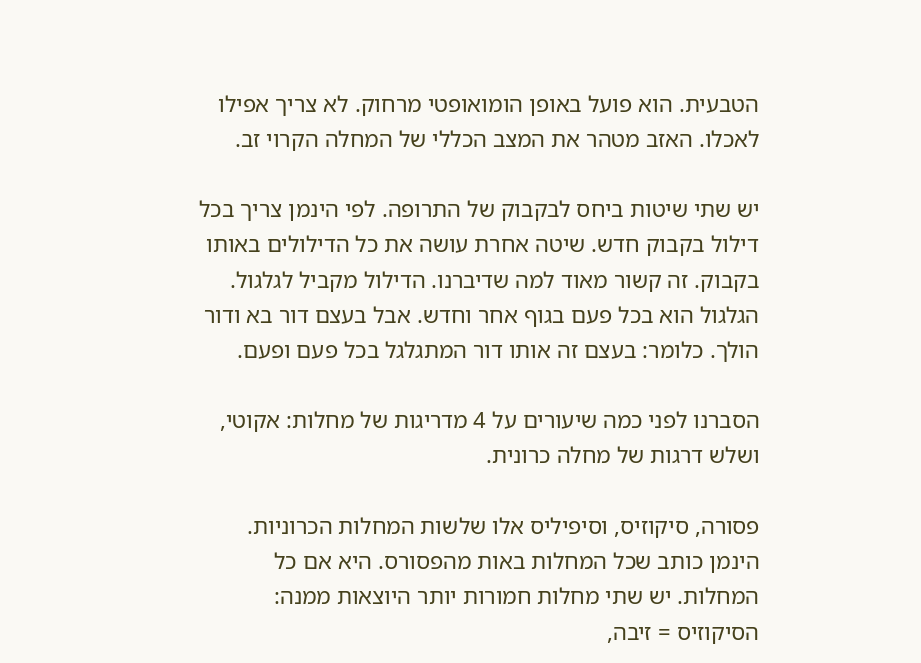הטבעית. הוא פועל באופן הומואופטי מרחוק. לא צריך אפילו לאכלו. האזב מטהר את המצב הכללי של המחלה הקרוי זב.

יש שתי שיטות ביחס לבקבוק של התרופה. לפי הינמן צריך בכל דילול בקבוק חדש. שיטה אחרת עושה את כל הדילולים באותו בקבוק. זה קשור מאוד למה שדיברנו. הדילול מקביל לגלגול. הגלגול הוא בכל פעם בגוף אחר וחדש. אבל בעצם דור בא ודור הולך. כלומר: בעצם זה אותו דור המתגלגל בכל פעם ופעם.

הסברנו לפני כמה שיעורים על 4 מדריגות של מחלות: אקוטי, ושלש דרגות של מחלה כרונית.

פסורה, סיקוזיס, וסיפיליס אלו שלשות המחלות הכרוניות. הינמן כותב שכל המחלות באות מהפסורס. היא אם כל המחלות. יש שתי מחלות חמורות יותר היוצאות ממנה: הסיקוזיס = זיבה,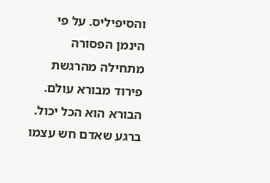והסיפיליס. על פי הינמן הפסורה מתחילה מהרגשת פירוד מבורא עולם. הבורא הוא הכל יכול. ברגע שאדם חש עצמו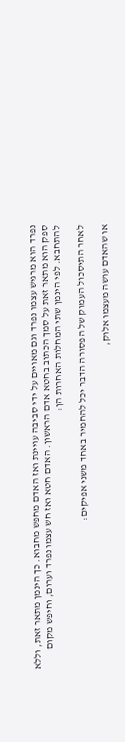נפרד הוא מרגיש עצמו נפרד וגם מאויים על ידי סביבה עויינת ואז האדם מחפש מחבוא. כך הינמן מתאר זאת, וללא ספק הוא מתאר זאת על סמך הכתוב בחטא אדם הראשון. האדם חטא ואז חש עצמו נפרד וערום, וחיפש מקום להתחבא. לפי הינמן שתי המחלות האחרות הן:

לאחר התיסכול העמוק של הפסורה הדבר יכל להחמיר באחד משני אפיקים:

או שהאדם עושה מעצמו אלוק,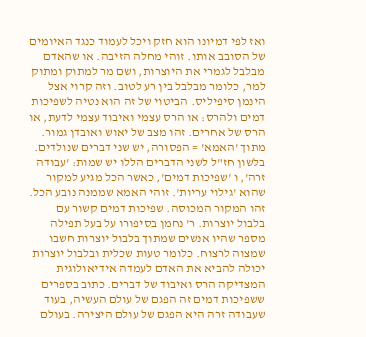ואז לפי דמיונו הוא חזק ויכל לעמוד כנגד האיומים של הסובב אותו. זוהי מחלה הזיבה. או שהאדם  מבלבל לגמרי את היוצרות, ושם מר למתוק ומתוק למר, כלומר מבלבל בין רע לטוב. וזה קרוי אצל הינמן סיפיליס. הביטוי של זה הוא נטיה לשפיכות דמים ולהרס: או הרס עצמי ואיבוד עצמי לדעת, או הרס של אחרים. זהו מצב של יאוש ואובדן גמור. מתוך 'האמא' = הפסורה, יש שני דברים שנולדים. בלשון חז"ל לשני הדברים הללו יש שמות: 'עבודה זרה', ו 'שפיכות דמים', כאשר הכל מגיע למקור שהוא 'גילוי עריות'. זוהי האמא שממנה נובע הכל. זהו המקור המכוסה. שפיכות דמים קשור עם בלבול יוצרות. ר' נחמן בסיפורו על בעל תפילה מספר שהיו אנשים שמתוך בלבול יוצרות חשבו שמצוה לרצוח. כלומר טעות שכלית ובלבול יוצרות יכולה להביא את האדם לעמדה אידיאולוגית המצדיקה הרס ואיבוד של דברים. כתוב בספרים ששפיכות דמים זה הפגם של עולם העשיה, בעוד שעבודה זרה היא הפגם של עולם היצירה. בעולם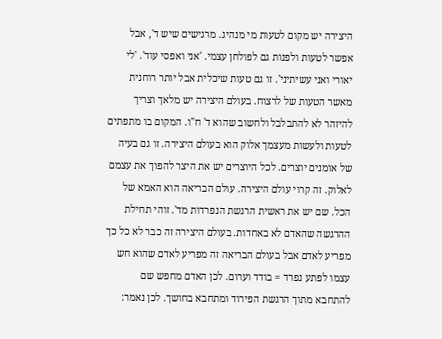היצירה יש מקום לטעות מי מנהיג. מרגישים שיש ד', אבל אפשר לטעות ולפנות גם לפולחן עצמי. 'אני ואפסי עוד'. 'לי יאורי ואני עשיתיני'. זו גם טעות שיכלית אבל יותר רוחנית מאשר הטעות של לרצוח. בעולם היצירה יש מלאך וצריך להיזהר לא להתבלבל ולחשוב שהוא ד' ח"ו. המקום בו מתפתים לטעות ולעשות מעצמך אלוק הוא בעולם היצירה. זו גם בעיה של אומנים יוצרים. לכל היוצרים יש את היצר להפוך את עצמם לאלוק. זה קרוי עולם היצירה. עולם הבריאה הוא האמא של הכל. שם יש את ראשית הרגשת הנפרדות מד'. זוהי תחילת ההרגשה שהאדם לא באחדות. בעולם היצירה זה כבר לא כל כך מפריע לאדם אבל בעולם הבריאה זה מפריע לאדם שהוא חש עצמו לפתע נפרד = בודד וערום. לכן האדם מחפש שם להתחבא מתוך הרגשת הפירוד ומתחבא בחושך. לכן נאמר: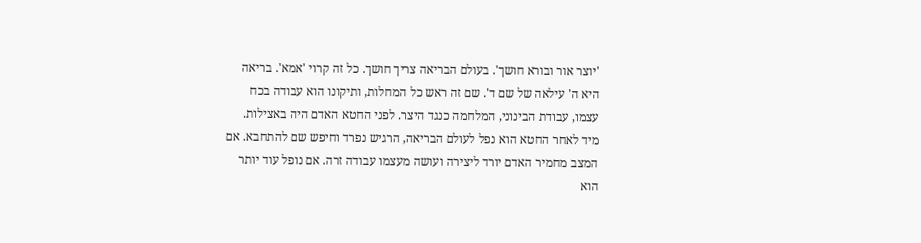'יוצר אור ובורא חושך'. בעולם הבריאה צריך חושך. כל זה קרוי 'אמא'. בריאה היא ה' עילאה של שם ד'. שם זה ראש כל המחלות, ותיקונו הוא עבודה בכח עצמו, עבודת הבינוני, המלחמה כנגד היצר. לפני החטא האדם היה באצילות. מיד לאחר החטא הוא נפל לעולם הבריאה, הרגיש נפרד וחיפש שם להתחבא. אם המצב מחמיר האדם יורד ליצירה ועושה מעצמו עבודה זרה. אם נופל עוד יותר הוא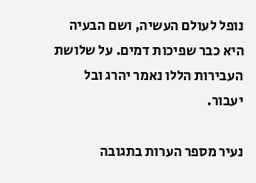נופל לעולם העשיה, ושם הבעיה היא כבר שפיכות דמים. על שלושת העבירות הללו נאמר יהרג ובל יעבור.

נעיר מספר הערות בתגובה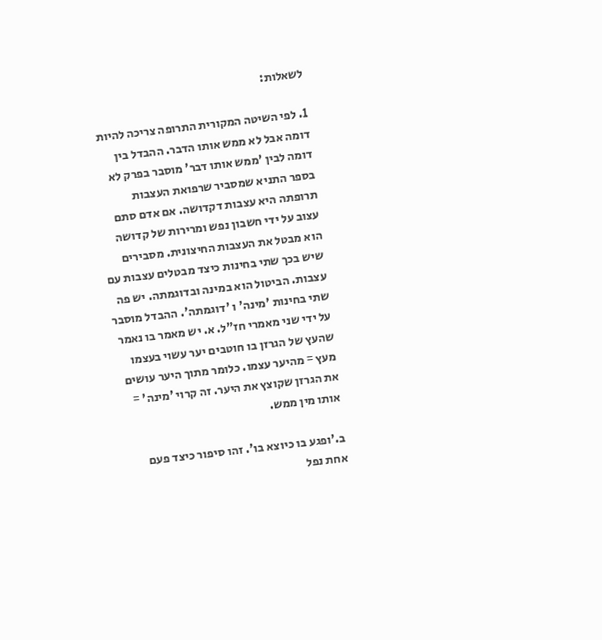לשאלות:

1. לפי השיטה המקורית התרופה צריכה להיות דומה אבל לא ממש אותו הדבר. ההבדל בין דומה לבין 'ממש אותו דבר' מוסבר בפרק לא בספר התניא שמסביר שרפואת העצבות תרופתה היא עצבות דקדושה. אם אדם סתם עצוב על ידי חשבון נפש ומרירות של קדושה הוא מבטל את העצבות החיצונית. מסבירים שיש בכך שתי בחינות כיצד מבטלים עצבות עם עצבות. הביטול הוא במינה ובדוגמתה. יש פה שתי בחינות 'מינה' ו 'דוגמתה'. ההבדל מוסבר על ידי שני מאמרי חז"ל. א. יש מאמר בו נאמר שהעץ של הגרזן בו חוטבים יער עשוי בעצמו מעץ = מהיער עצמו. כלומר מתוך היער עושים את הגרזן שקוצץ את היער. זה קרוי 'מינה' = אותו מין ממש.

ב.'ופגע בו כיוצא בו'. זהו סיפור כיצד פעם אחת נפל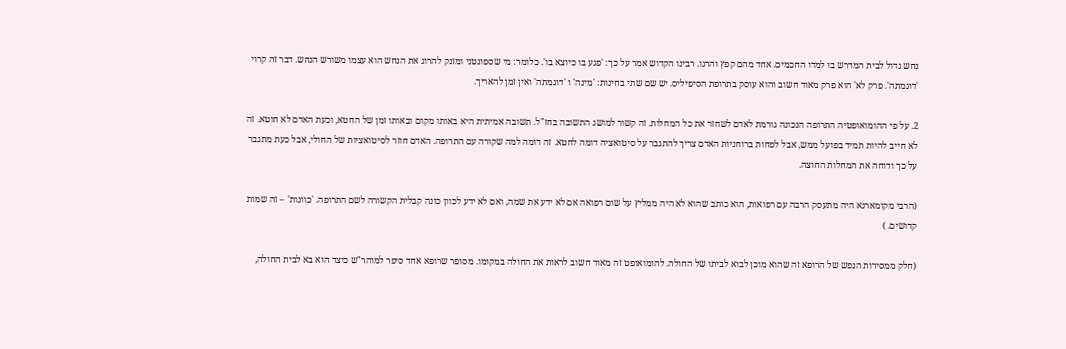נחש גדול לבית המדרש בו למדו החכמים. אחד מהם קפץ והרגו. רבינו הקדוש אמר על כך: 'פגע בו כיוצא בו'. כלומר: מי שספונטני ומזנק להרוג את הנחש הוא עצמו משורש הנחש. דבר זה קרוי 'דוגמתה'. פרק לא' הוא פרק מאוד חשוב והוא עוסק בתרופת הסיפיליס. יש שם שתי בחינות: 'מינה' ו 'דוגמתה' ואין זמן להאריך.

2. על פי ההומואופטיה התרופה הנכונה גורמת לאדם לשחזר את כל המחלות. זה קשור למושג התשובה בחז"ל. תשובה אמיתית היא באותו מקום ובאותו זמן של החטא, וכעת האדם לא חוטא. זה לא חייב להיות תמיד בפועל ממש, אבל לפחות ברוחניות האדם צריך להתגבר על סיטואציה דומה לחטא. זה דומה למה שקורה עם התרופה. האדם חוזר לסיטואציות של החולי, אבל כעת מתגבר על כך ודוחה את המחלות החוצה.

(הרבי מקומארנא היה מתעסק הרבה עם רפואות, הוא כותב שהוא לא היה ממליץ על שום רפואה אם לא ידע את שמה, ואם לא ידע לכוון כונה קבלית הקשורה לשם התרופה. 'כוונות' – זה שמות קדושים. )

(חלק ממסירות הנפש של הרופא זה שהוא מוכן לבוא לביתו של החולה. להומואופט זה מאוד חשוב לראות את החולה במקומו. מסופר שרופא אחד סיפר למוהר"ש כיצד הוא בא לבית החולה,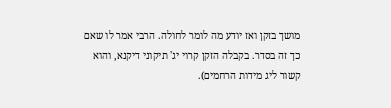מושך בזקן ואז יודע מה לומר לחולה. הרבי אמר לו שאם כך זה בסדר. בקבלה הזקן קרוי יג' תיקוני דיקנא, והוא קשור ליג מידות הרחמים).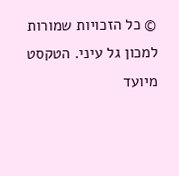© כל הזכויות שמורות למכון גל עיני. הטקסט מיועד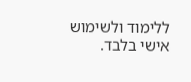ללימוד ולשימוש אישי בלבד.